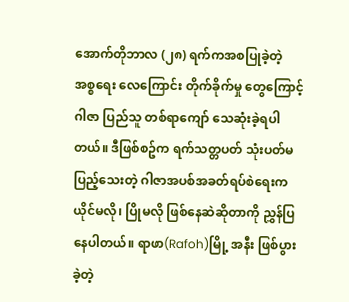အောက်တိုဘာလ (၂၈) ရက်ကအစပြုခဲ့တဲ့ အစ္စရေး လေကြောင်း တိုက်ခိုက်မှု တွေကြောင့် ဂါဇာ ပြည်သူ တစ်ရာကျော် သေဆုံးခဲ့ရပါတယ်။ ဒီဖြစ်စဥ်က ရက်သတ္တပတ် သုံးပတ်မပြည့်သေးတဲ့ ဂါဇာအပစ်အခတ်ရပ်စဲရေးက ယိုင်မလို၊ ပြိုမလို ဖြစ်နေဆဲဆိုတာကို ညွှန်ပြနေပါတယ်။ ရာဖာ(Rafoh)မြို့ အနီး ဖြစ်ပွားခဲ့တဲ့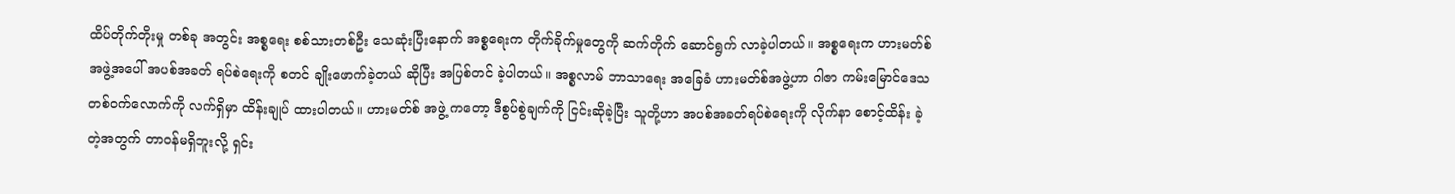ထိပ်တိုက်တိုးမှု တစ်ခု အတွင်း အစ္စရေး စစ်သားတစ်ဦး သေဆုံးပြီးနောက် အစ္စရေးက တိုက်ခိုက်မှုတွေကို ဆက်တိုက် ဆောင်ရွက် လာခဲ့ပါတယ်။ အစ္စရေးက ဟားမတ်စ် အဖွဲ့အပေါ် အပစ်အခတ် ရပ်စဲရေးကို စတင် ချိုးဖောက်ခဲ့တယ် ဆိုပြီး အပြစ်တင် ခဲ့ပါတယ်။ အစ္စလာမ် ဘာသာရေး အခြေခံ ဟားမတ်စ်အဖွဲ့ဟာ ဂါဇာ ကမ်းမြောင်ဒေသ တစ်ဝက်လောက်ကို လက်ရှိမှာ ထိန်းချုပ် ထားပါတယ်။ ဟားမတ်စ် အဖွဲ့ ကတော့ ဒီစွပ်စွဲချက်ကို ငြင်းဆိုခဲ့ပြီး သူတို့ဟာ အပစ်အခတ်ရပ်စဲရေးကို လိုက်နာ စောင့်ထိန်း ခဲ့တဲ့အတွက် တာဝန်မရှိဘူးလို့ ရှင်း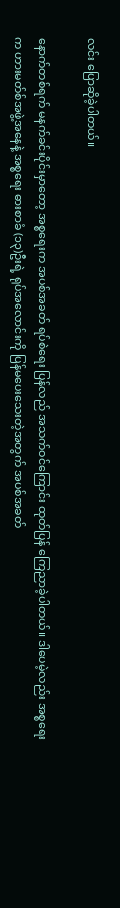လင်း ပြောဆိုခဲ့ပါတယ်။

နောက်တစ်ရက် မနက်ခင်းပိုင်းမှာတော့ အစ္စရေးက အပစ်အခတ် ရပ်စဲရေး ပြန်လည် အသက်ဝင်ကြောင်း ထုတ်ပြန် ကြေညာခဲ့ပါတယ်။ ဒါပေမဲ့လည်း အစ္စရေးက ဟားမတ်စ်အဖွဲ့အနေနဲ့ အစ္စရေး ဓားစာခံ (၁၃)ဦးရဲ့ ရုပ်အလောင်းကို ပြန်မပေးသေးတဲ့အတွက် အပစ်အခတ်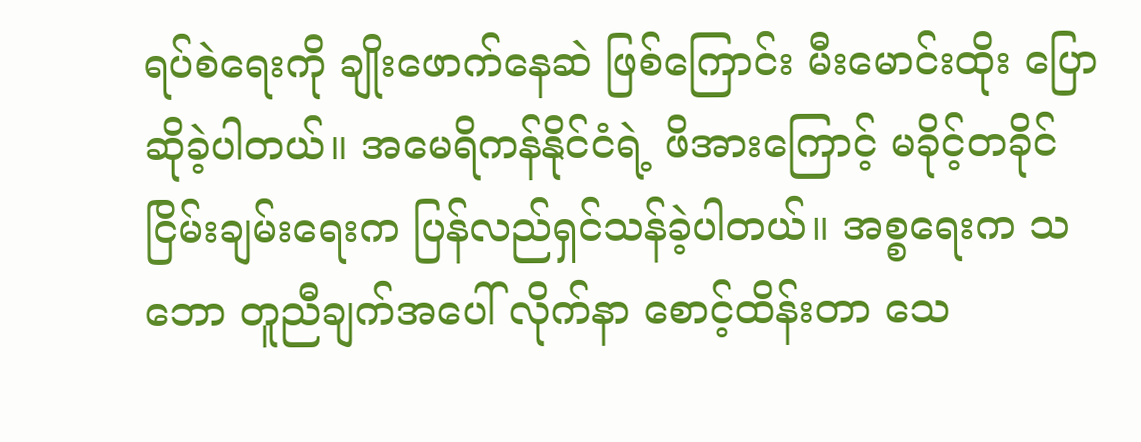ရပ်စဲရေးကို ချိုးဖောက်နေဆဲ ဖြစ်ကြောင်း မီးမောင်းထိုး ပြောဆိုခဲ့ပါတယ်။ အမေရိကန်နိုင်ငံရဲ့ ဖိအားကြောင့် မခိုင့်တခိုင် ငြိမ်းချမ်းရေးက ပြန်လည်ရှင်သန်ခဲ့ပါတယ်။ အစ္စရေးက သဘော တူညီချက်အပေါ် လိုက်နာ စောင့်ထိန်းတာ သေ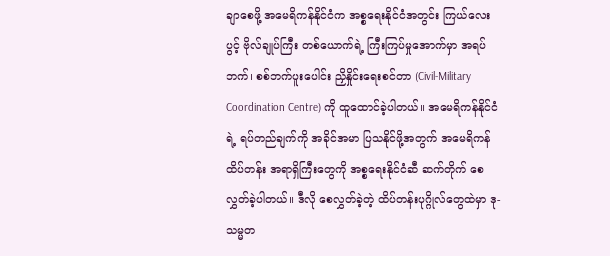ချာစေဖို့ အမေရိကန်နိုင်ငံက အစ္စရေးနိုင်ငံအတွင်း ကြယ်လေးပွင့် ဗိုလ်ချုပ်ကြီး တစ်ယောက်ရဲ့ ကြီးကြပ်မှုအောက်မှာ အရပ်ဘက်၊ စစ်ဘက်ပူးပေါင်း ညှိနှိုင်းရေးစင်တာ (Civil-Military Coordination Centre) ကို ထူထောင်ခဲ့ပါတယ်။ အမေရိကန်နိုင်ငံရဲ့ ရပ်တည်ချက်ကို အခိုင်အမာ ပြသနိုင်ဖို့အတွက် အမေရိကန် ထိပ်တန်း အရာရှိကြီးတွေကို အစ္စရေးနိုင်ငံဆီ ဆက်တိုက် စေလွှတ်ခဲ့ပါတယ်။ ဒီလို စေလွှတ်ခဲ့တဲ့ ထိပ်တန်းပုဂ္ဂိုလ်တွေထဲမှာ ဒု-သမ္မတ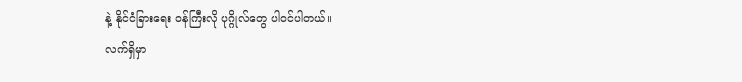နဲ့ နိုင်ငံခြားရေး ဝန်ကြီးလို ပုဂ္ဂိုလ်တွေ ပါဝင်ပါတယ်။
လက်ရှိမှာ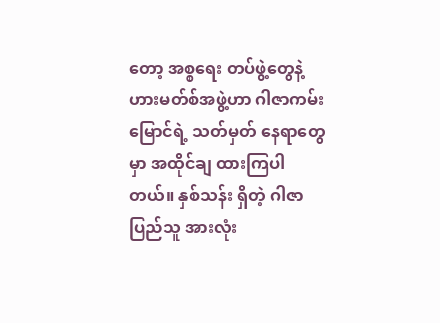တော့ အစ္စရေး တပ်ဖွဲ့တွေနဲ့ ဟားမတ်စ်အဖွဲ့ဟာ ဂါဇာကမ်းမြောင်ရဲ့ သတ်မှတ် နေရာတွေမှာ အထိုင်ချ ထားကြပါတယ်။ နှစ်သန်း ရှိတဲ့ ဂါဇာပြည်သူ အားလုံး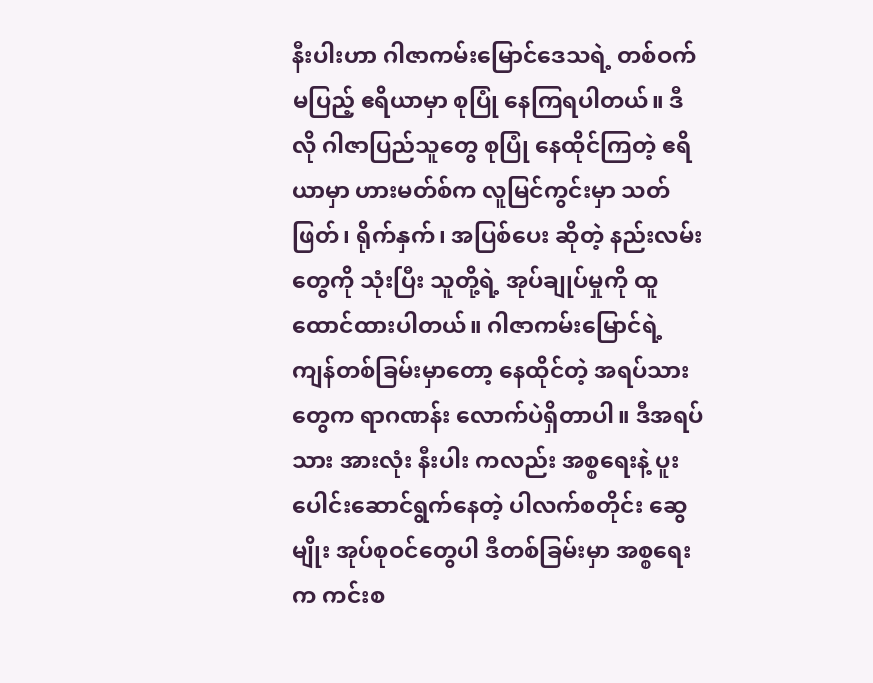နီးပါးဟာ ဂါဇာကမ်းမြောင်ဒေသရဲ့ တစ်ဝက်မပြည့် ဧရိယာမှာ စုပြုံ နေကြရပါတယ်။ ဒီလို ဂါဇာပြည်သူတွေ စုပြုံ နေထိုင်ကြတဲ့ ဧရိယာမှာ ဟားမတ်စ်က လူမြင်ကွင်းမှာ သတ်ဖြတ်၊ ရိုက်နှက်၊ အပြစ်ပေး ဆိုတဲ့ နည်းလမ်းတွေကို သုံးပြီး သူတို့ရဲ့ အုပ်ချုပ်မှုကို ထူထောင်ထားပါတယ်။ ဂါဇာကမ်းမြောင်ရဲ့ ကျန်တစ်ခြမ်းမှာတော့ နေထိုင်တဲ့ အရပ်သားတွေက ရာဂဏန်း လောက်ပဲရှိတာပါ။ ဒီအရပ်သား အားလုံး နီးပါး ကလည်း အစ္စရေးနဲ့ ပူးပေါင်းဆောင်ရွက်နေတဲ့ ပါလက်စတိုင်း ဆွေမျိုး အုပ်စုဝင်တွေပါ ဒီတစ်ခြမ်းမှာ အစ္စရေးက ကင်းစ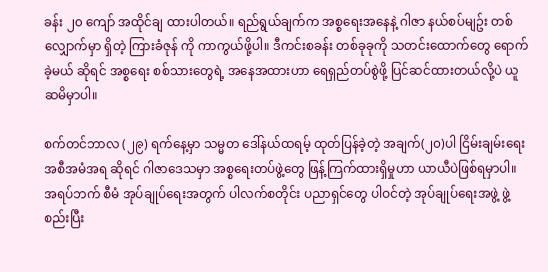ခန်း ၂၀ ကျော် အထိုင်ချ ထားပါတယ်။ ရည်ရွယ်ချက်က အစ္စရေးအနေနဲ့ ဂါဇာ နယ်စပ်မျဥ်း တစ်လျှောက်မှာ ရှိတဲ့ ကြားခံဇုန် ကို ကာကွယ်ဖို့ပါ။ ဒီကင်းစခန်း တစ်ခုခုကို သတင်းထောက်တွေ ရောက်ခဲ့မယ် ဆိုရင် အစ္စရေး စစ်သားတွေရဲ့ အနေအထားဟာ ရေရှည်တပ်စွဲဖို့ ပြင်ဆင်ထားတယ်လို့ပဲ ယူဆမိမှာပါ။

စက်တင်ဘာလ (၂၉) ရက်နေ့မှာ သမ္မတ ဒေါ်နယ်ထရမ့် ထုတ်ပြန်ခဲ့တဲ့ အချက်(၂၀)ပါ ငြိမ်းချမ်းရေး အစီအမံအရ ဆိုရင် ဂါဇာဒေသမှာ အစ္စရေးတပ်ဖွဲ့တွေ ဖြန့်ကြက်ထားရှိမှုဟာ ယာယီပဲဖြစ်ရမှာပါ။ အရပ်ဘက် စီမံ အုပ်ချုပ်ရေးအတွက် ပါလက်စတိုင်း ပညာရှင်တွေ ပါဝင်တဲ့ အုပ်ချုပ်ရေးအဖွဲ့ ဖွဲ့စည်းပြီး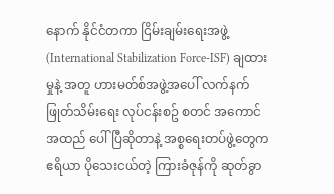နောက် နိုင်ငံတကာ ငြိမ်းချမ်းရေးအဖွဲ့ (International Stabilization Force-ISF) ချထားမှုနဲ့ အတူ ဟားမတ်စ်အဖွဲ့အပေါ် လက်နက် ဖြုတ်သိမ်းရေး လုပ်ငန်းစဥ် စတင် အကောင်အထည် ပေါ်ပြီဆိုတာနဲ့ အစ္စရေးတပ်ဖွဲ့တွေက ဧရိယာ ပိုသေးငယ်တဲ့ ကြားခံဇုန်ကို ဆုတ်ခွာ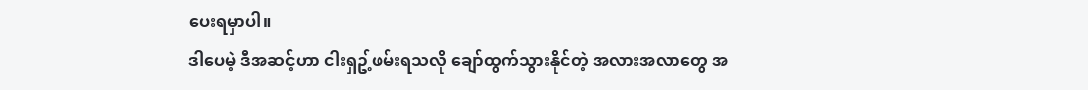ပေးရမှာပါ။
ဒါပေမဲ့ ဒီအဆင့်ဟာ ငါးရှဥ့်ဖမ်းရသလို ချော်ထွက်သွားနိုင်တဲ့ အလားအလာတွေ အ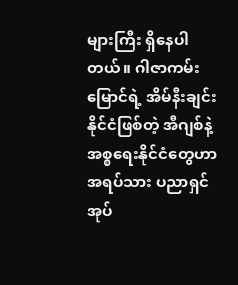များကြီး ရှိနေပါတယ်။ ဂါဇာကမ်းမြောင်ရဲ့ အိမ်နီးချင်း နိုင်ငံဖြစ်တဲ့ အီဂျစ်နဲ့ အစ္စရေးနိုင်ငံတွေဟာ အရပ်သား ပညာရှင် အုပ်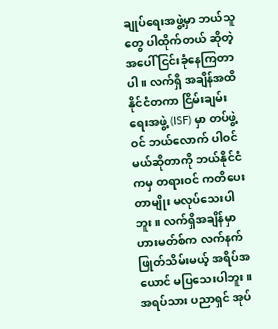ချုပ်ရေးအဖွဲ့မှာ ဘယ်သူတွေ ပါထိုက်တယ် ဆိုတဲ့အပေါ် ငြင်းခုံနေကြတာပါ။ လက်ရှိ အချိန်အထိ နိုင်ငံတကာ ငြိမ်းချမ်းရေးအဖွဲ့ (ISF) မှာ တပ်ဖွဲ့ဝင် ဘယ်လောက် ပါဝင်မယ်ဆိုတာကို ဘယ်နိုင်ငံကမှ တရားဝင် ကတိပေးတာမျိုး မလုပ်သေးပါဘူး။ လက်ရှိအချိန်မှာ ဟားမတ်စ်က လက်နက် ဖြုတ်သိမ်းမယ့် အရိပ်အယောင် မပြသေးပါဘူး။
အရပ်သား ပညာရှင် အုပ်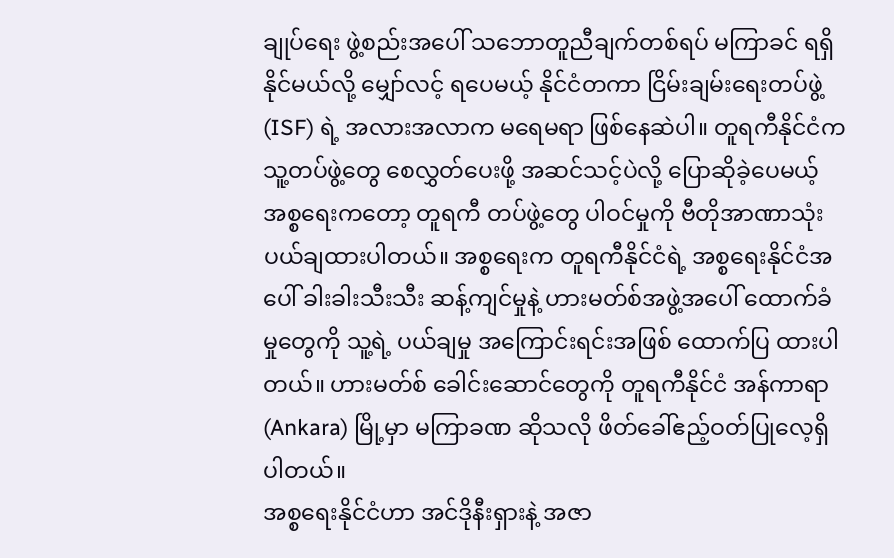ချုပ်ရေး ဖွဲ့စည်းအပေါ် သဘောတူညီချက်တစ်ရပ် မကြာခင် ရရှိနိုင်မယ်လို့ မျှော်လင့် ရပေမယ့် နိုင်ငံတကာ ငြိမ်းချမ်းရေးတပ်ဖွဲ့ (ISF) ရဲ့ အလားအလာက မရေမရာ ဖြစ်နေဆဲပါ။ တူရကီနိုင်ငံက သူ့တပ်ဖွဲ့တွေ စေလွှတ်ပေးဖို့ အဆင်သင့်ပဲလို့ ပြောဆိုခဲ့ပေမယ့် အစ္စရေးကတော့ တူရကီ တပ်ဖွဲ့တွေ ပါဝင်မှုကို ဗီတိုအာဏာသုံး ပယ်ချထားပါတယ်။ အစ္စရေးက တူရကီနိုင်ငံရဲ့ အစ္စရေးနိုင်ငံအပေါ် ခါးခါးသီးသီး ဆန့်ကျင်မှုနဲ့ ဟားမတ်စ်အဖွဲ့အပေါ် ထောက်ခံမှုတွေကို သူ့ရဲ့ ပယ်ချမှု အကြောင်းရင်းအဖြစ် ထောက်ပြ ထားပါတယ်။ ဟားမတ်စ် ခေါင်းဆောင်တွေကို တူရကီနိုင်ငံ အန်ကာရာ (Ankara) မြို့မှာ မကြာခဏ ဆိုသလို ဖိတ်ခေါ်ဧည့်ဝတ်ပြုလေ့ရှိပါတယ်။
အစ္စရေးနိုင်ငံဟာ အင်ဒိုနီးရှားနဲ့ အဇာ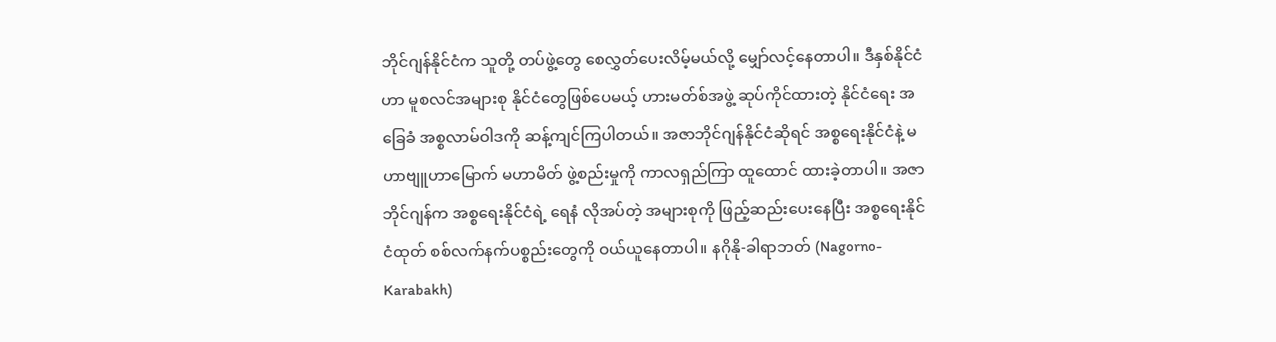ဘိုင်ဂျန်နိုင်ငံက သူတို့ တပ်ဖွဲ့တွေ စေလွှတ်ပေးလိမ့်မယ်လို့ မျှော်လင့်နေတာပါ။ ဒီနှစ်နိုင်ငံဟာ မူစလင်အများစု နိုင်ငံတွေဖြစ်ပေမယ့် ဟားမတ်စ်အဖွဲ့ ဆုပ်ကိုင်ထားတဲ့ နိုင်ငံရေး အခြေခံ အစ္စလာမ်ဝါဒကို ဆန့်ကျင်ကြပါတယ်။ အဇာဘိုင်ဂျန်နိုင်ငံဆိုရင် အစ္စရေးနိုင်ငံနဲ့ မဟာဗျူဟာမြောက် မဟာမိတ် ဖွဲ့စည်းမှုကို ကာလရှည်ကြာ ထူထောင် ထားခဲ့တာပါ။ အဇာဘိုင်ဂျန်က အစ္စရေးနိုင်ငံရဲ့ ရေနံ လိုအပ်တဲ့ အများစုကို ဖြည့်ဆည်းပေးနေပြီး အစ္စရေးနိုင်ငံထုတ် စစ်လက်နက်ပစ္စည်းတွေကို ဝယ်ယူနေတာပါ။ နဂိုနို-ခါရာဘတ် (Nagorno-Karabakh)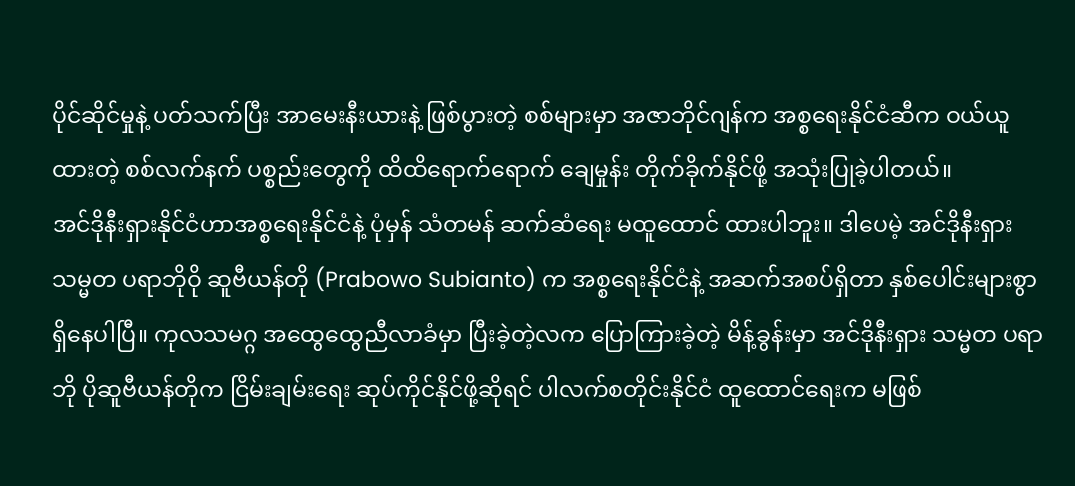ပိုင်ဆိုင်မှုနဲ့ ပတ်သက်ပြီး အာမေးနီးယားနဲ့ ဖြစ်ပွားတဲ့ စစ်များမှာ အဇာဘိုင်ဂျန်က အစ္စရေးနိုင်ငံဆီက ဝယ်ယူထားတဲ့ စစ်လက်နက် ပစ္စည်းတွေကို ထိထိရောက်ရောက် ချေမှုန်း တိုက်ခိုက်နိုင်ဖို့ အသုံးပြုခဲ့ပါတယ်။
အင်ဒိုနီးရှားနိုင်ငံဟာအစ္စရေးနိုင်ငံနဲ့ ပုံမှန် သံတမန် ဆက်ဆံရေး မထူထောင် ထားပါဘူး။ ဒါပေမဲ့ အင်ဒိုနီးရှား သမ္မတ ပရာဘိုဝို ဆူဗီယန်တို (Prabowo Subianto) က အစ္စရေးနိုင်ငံနဲ့ အဆက်အစပ်ရှိတာ နှစ်ပေါင်းများစွာ ရှိနေပါပြီ။ ကုလသမဂ္ဂ အထွေထွေညီလာခံမှာ ပြီးခဲ့တဲ့လက ပြောကြားခဲ့တဲ့ မိန့်ခွန်းမှာ အင်ဒိုနီးရှား သမ္မတ ပရာဘို ပိုဆူဗီယန်တိုက ငြိမ်းချမ်းရေး ဆုပ်ကိုင်နိုင်ဖို့ဆိုရင် ပါလက်စတိုင်းနိုင်ငံ ထူထောင်ရေးက မဖြစ်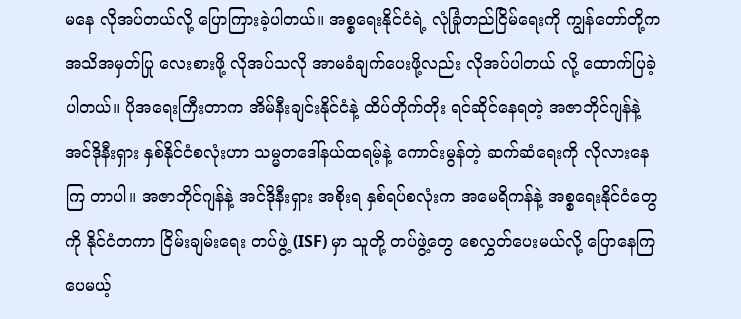မနေ လိုအပ်တယ်လို့ ပြောကြားခဲ့ပါတယ်။ အစ္စရေးနိုင်ငံရဲ့ လုံခြုံတည်ငြိမ်ရေးကို ကျွန်တော်တို့က အသိအမှတ်ပြု လေးစားဖို့ လိုအပ်သလို အာမခံချက်ပေးဖို့လည်း လိုအပ်ပါတယ် လို့ ထောက်ပြခဲ့ပါတယ်။ ပိုအရေးကြီးတာက အိမ်နီးချင်းနိုင်ငံနဲ့ ထိပ်တိုက်တိုး ရင်ဆိုင်နေရတဲ့ အဇာဘိုင်ဂျန်နဲ့ အင်ဒိုနီးရှား နှစ်နိုင်ငံစလုံးဟာ သမ္မတဒေါ်နယ်ထရမ့်နဲ့ ကောင်းမွန်တဲ့ ဆက်ဆံရေးကို လိုလားနေကြ တာပါ။ အဇာဘိုင်ဂျန်နဲ့ အင်ဒိုနီးရှား အစိုးရ နှစ်ရပ်စလုံးက အမေရိကန်နဲ့ အစ္စရေးနိုင်ငံတွေကို နိုင်ငံတကာ ငြိမ်းချမ်းရေး တပ်ဖွဲ့ (ISF) မှာ သူတို့ တပ်ဖွဲ့တွေ စေလွှတ်ပေးမယ်လို့ ပြောနေကြပေမယ့်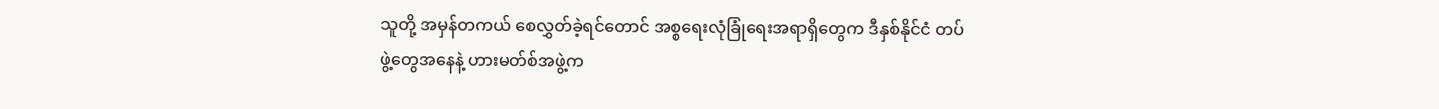သူတို့ အမှန်တကယ် စေလွှတ်ခဲ့ရင်တောင် အစ္စရေးလုံခြုံရေးအရာရှိတွေက ဒီနှစ်နိုင်ငံ တပ်ဖွဲ့တွေအနေနဲ့ ဟားမတ်စ်အဖွဲ့က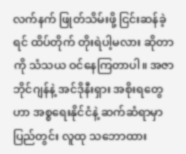လက်နက် ဖြုတ်သိမ်းဖို့ ငြင်းဆန်ခဲ့ရင် ထိပ်တိုက် တိုးရဲပါ့မလား ဆိုတာကို သံသယ ဝင်နေကြတာပါ။ အဇာဘိုင်ဂျန်နဲ့ အင်ဒိုနီးရှား အစိုးရတွေဟာ အစ္စရေးနိုင်ငံနဲ့ ဆက်ဆံရာမှာ ပြည်တွင်း လူထု သဘောထား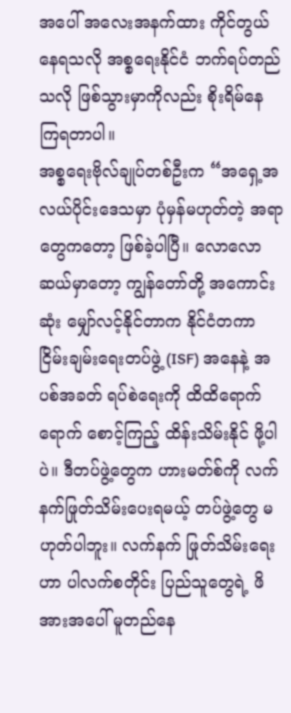အပေါ် အလေးအနက်ထား ကိုင်တွယ်နေရသလို အစ္စရေးနိုင်ငံ ဘက်ရပ်တည်သလို ဖြစ်သွားမှာကိုလည်း စိုးရိမ်နေ ကြရတာပါ။
အစ္စရေးဗိုလ်ချုပ်တစ်ဦးက “အရှေ့အလယ်ပိုင်းဒေသမှာ ပုံမှန်မဟုတ်တဲ့ အရာတွေကတော့ ဖြစ်ခဲ့ပါပြီ။ လောလောဆယ်မှာတော့ ကျွန်တော်တို့ အကောင်းဆုံး မျှော်လင့်နိုင်တာက နိုင်ငံတကာ ငြိမ်းချမ်းရေးတပ်ဖွဲ့ (ISF) အနေနဲ့ အပစ်အခတ် ရပ်စဲရေးကို ထိထိရောက်ရောက် စောင့်ကြည့် ထိန်းသိမ်းနိုင် ဖို့ပါပဲ။ ဒီတပ်ဖွဲ့တွေက ဟားမတ်စ်ကို လက်နက်ဖြုတ်သိမ်းပေးရမယ့် တပ်ဖွဲ့တွေ မဟုတ်ပါဘူး။ လက်နက် ဖြုတ်သိမ်းရေးဟာ ပါလက်စတိုင်း ပြည်သူတွေရဲ့ ဖိအားအပေါ် မူတည်နေ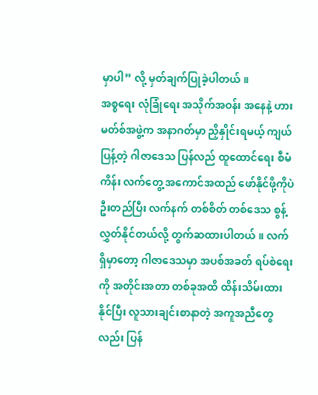မှာပါ” လို့ မှတ်ချက်ပြုခဲ့ပါတယ်။
အစ္စရေး လုံခြုံရေး အသိုက်အဝန်း အနေနဲ့ ဟားမတ်စ်အဖွဲ့က အနာဂတ်မှာ ညှိနှိုင်းရမယ့် ကျယ်ပြန့်တဲ့ ဂါဇာဒေသ ပြန်လည် ထူထောင်ရေး စီမံကိန်း လက်တွေ့ အကောင်အထည် ဖော်နိုင်ဖို့ကိုပဲ ဦးတည်ပြီး လက်နက် တစ်စိတ် တစ်ဒေသ စွန့်လွှတ်နိုင်တယ်လို့ တွက်ဆထားပါတယ်။ လက်ရှိမှာတော့ ဂါဇာဒေသမှာ အပစ်အခတ် ရပ်စဲရေးကို အတိုင်းအတာ တစ်ခုအထိ ထိန်းသိမ်းထားနိုင်ပြီး လူသားချင်းစာနာတဲ့ အကူအညီတွေလည်း ပြန်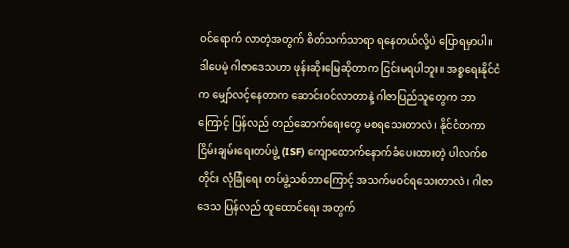ဝင်ရောက် လာတဲ့အတွက် စိတ်သက်သာရာ ရနေတယ်လို့ပဲ ပြောရမှာပါ။ ဒါပေမဲ့ ဂါဇာဒေသဟာ ဖုန်းဆိုးမြေဆိုတာက ငြင်းမရပါဘူး။ အစ္စရေးနိုင်ငံက မျှော်လင့်နေတာက ဆောင်းဝင်လာတာနဲ့ ဂါဇာပြည်သူတွေက ဘာကြောင့် ပြန်လည် တည်ဆောက်ရေးတွေ မစရသေးတာလဲ၊ နိုင်ငံတကာငြိမ်းချမ်းရေးတပ်ဖွဲ့ (ISF) ကျောထောက်နောက်ခံပေးထားတဲ့ ပါလက်စတိုင်း လုံခြုံရေး တပ်ဖွဲ့သစ်ဘာကြောင့် အသက်မဝင်ရသေးတာလဲ၊ ဂါဇာဒေသ ပြန်လည် ထူထောင်ရေး အတွက်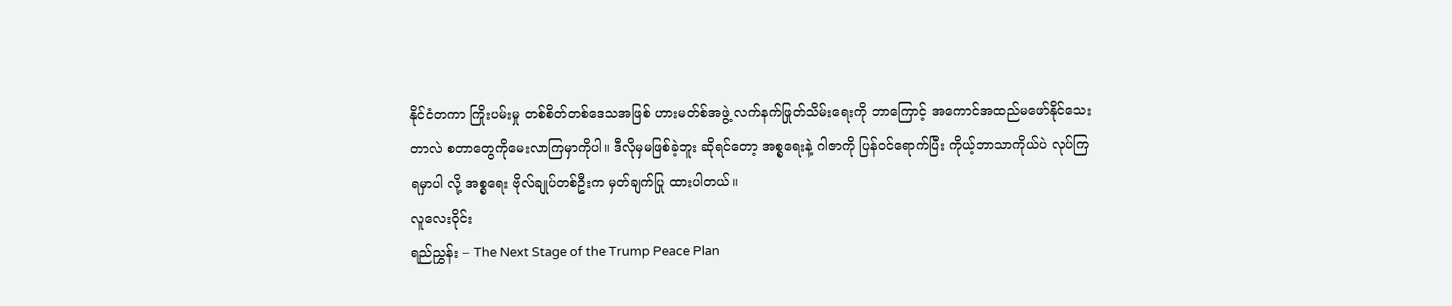နိုင်ငံတကာ ကြိုးပမ်းမှု တစ်စိတ်တစ်ဒေသအဖြစ် ဟားမတ်စ်အဖွဲ့ လက်နက်ဖြုတ်သိမ်းရေးကို ဘာကြောင့် အကောင်အထည်မဖော်နိုင်သေးတာလဲ စတာတွေကိုမေးလာကြမှာကိုပါ။ ဒီလိုမှမဖြစ်ခဲ့ဘူး ဆိုရင်တော့ အစ္စရေးနဲ့ ဂါဇာကို ပြန်ဝင်ရောက်ပြီး ကိုယ့်ဘာသာကိုယ်ပဲ လုပ်ကြရမှာပါ လို့ အစ္စရေး ဗိုလ်ချုပ်တစ်ဦးက မှတ်ချက်ပြု ထားပါတယ်။
လူလေးဝိုင်း
ရည်ညွှန်း – The Next Stage of the Trump Peace Plan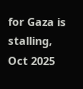for Gaza is stalling, Oct 2025